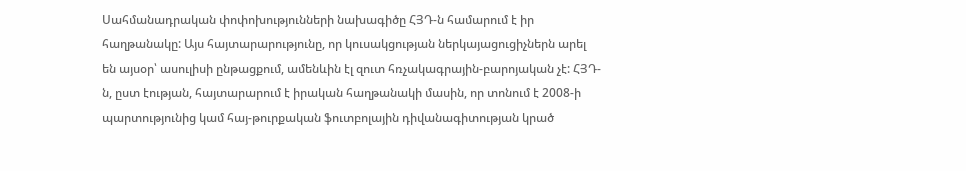Սահմանադրական փոփոխությունների նախագիծը ՀՅԴ-ն համարում է իր հաղթանակը: Այս հայտարարությունը, որ կուսակցության ներկայացուցիչներն արել են այսօր՝ ասուլիսի ընթացքում, ամենևին էլ զուտ հռչակագրային-բարոյական չէ: ՀՅԴ-ն, ըստ էության, հայտարարում է իրական հաղթանակի մասին, որ տոնում է 2008-ի պարտությունից կամ հայ-թուրքական ֆուտբոլային դիվանագիտության կրած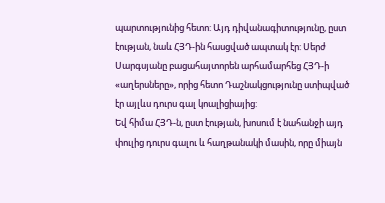պարտությունից հետո: Այդ դիվանագիտությունը, ըստ էության, նաև ՀՅԴ-ին հասցված ապտակ էր: Սերժ Սարգսյանը բացահայտորեն արհամարհեց ՀՅԴ-ի «աղերսները», որից հետո Դաշնակցությունը ստիպված էր այլևս դուրս գալ կոալիցիայից:
Եվ հիմա ՀՅԴ-ն, ըստ էության, խոսում է նահանջի այդ փուլից դուրս գալու և հաղթանակի մասին, որը միայն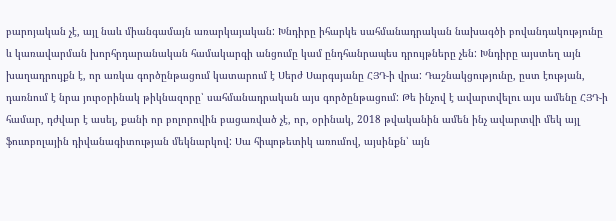բարոյական չէ, այլ նաև միանգամայն առարկայական: Խնդիրը իհարկե սահմանադրական նախագծի բովանդակությունը և կառավարման խորհրդարանական համակարգի անցումը կամ ընդհանրապես դրույթները չեն: Խնդիրը այստեղ այն խաղադրույքն է, որ առկա գործընթացում կատարում է Սերժ Սարգսյանը ՀՅԴ-ի վրա: Դաշնակցությունը, ըստ էության, դառնում է նրա յուրօրինակ թիկնազորը՝ սահմանադրական այս գործընթացում: Թե ինչով է ավարտվելու այս ամենը ՀՅԴ-ի համար, դժվար է ասել, քանի որ բոլորովին բացառված չէ, որ, օրինակ, 2018 թվականին ամեն ինչ ավարտվի մեկ այլ ֆուտբոլային դիվանագիտության մեկնարկով: Սա հիպոթետիկ առումով, այսինքն՝ այն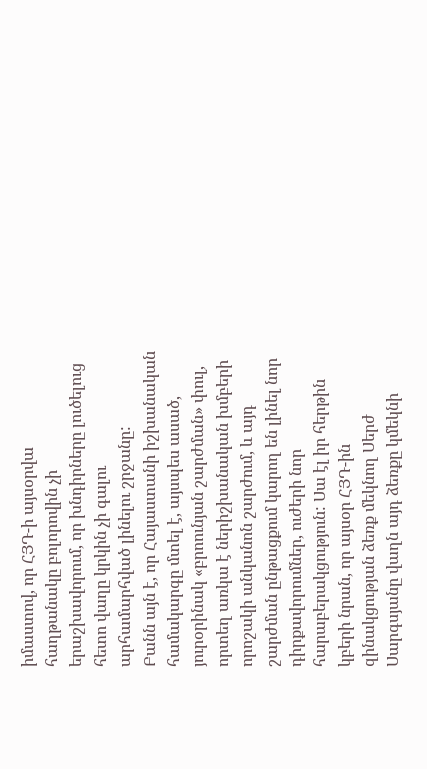իմաստով, որ ՀՅԴ-ի այսօրվա հաղթանակը բոլորովին չի երաշխավորում, որ խնդիրները լուծելուց հետո վաղը կրկին չի գալու արհամարհված լինելու շրջանը:
Բանն այն է, որ Հայաստանի իշխանական համակարգը մտել է, այսպես ասած, յուրօրինակ «բրոունյան շարժման» փուլ, որտեղ առկա է ներիշխանական խմբերի որոշակի անկանոն շարժում, և այդ շարժման ընթացքում կարող են լինել նոր դիրքավորումներ, ուժերի նոր հարաբերակցություն: Սա էլ իր հերթին կբերի նրան, որ այսօր ՀՅԴ-ին զինակցության ձեռք մեկնող Սերժ Սարգսյանը վաղն այդ ձեռքը կմեկնի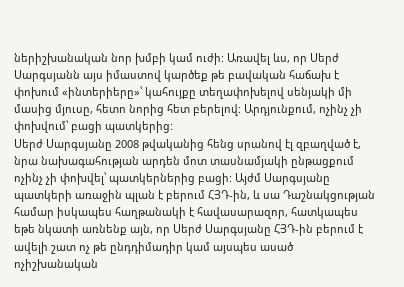ներիշխանական նոր խմբի կամ ուժի: Առավել ևս, որ Սերժ Սարգսյանն այս իմաստով կարծեք թե բավական հաճախ է փոխում «ինտերիերը»՝ կահույքը տեղափոխելով սենյակի մի մասից մյուսը, հետո նորից հետ բերելով: Արդյունքում, ոչինչ չի փոխվում՝ բացի պատկերից:
Սերժ Սարգսյանը 2008 թվականից հենց սրանով էլ զբաղված է, նրա նախագահության արդեն մոտ տասնամյակի ընթացքում ոչինչ չի փոխվել՝ պատկերներից բացի: Այժմ Սարգսյանը պատկերի առաջին պլան է բերում ՀՅԴ-ին, և սա Դաշնակցության համար իսկապես հաղթանակի է հավասարազոր, հատկապես եթե նկատի առնենք այն, որ Սերժ Սարգսյանը ՀՅԴ-ին բերում է ավելի շատ ոչ թե ընդդիմադիր կամ այսպես ասած ոչիշխանական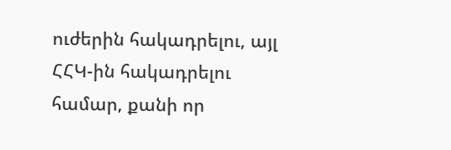ուժերին հակադրելու, այլ ՀՀԿ-ին հակադրելու համար, քանի որ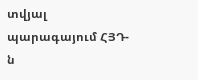տվյալ պարագայում ՀՅԴ-ն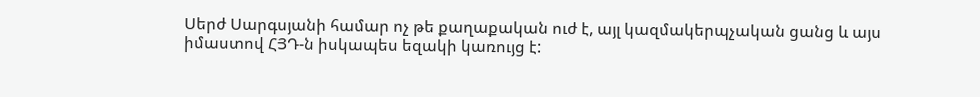Սերժ Սարգսյանի համար ոչ թե քաղաքական ուժ է, այլ կազմակերպչական ցանց և այս իմաստով ՀՅԴ-ն իսկապես եզակի կառույց է: